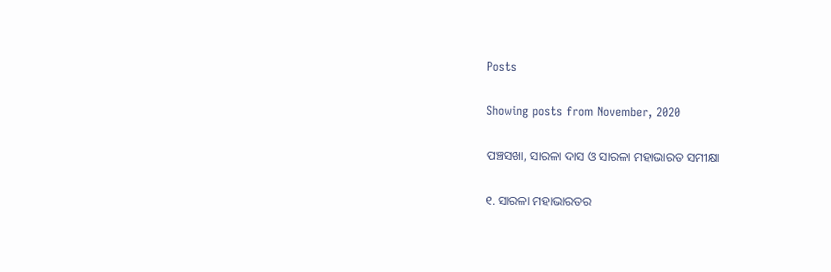Posts

Showing posts from November, 2020

ପଞ୍ଚସଖା, ସାରଳା ଦାସ ଓ ସାରଳା ମହାଭାରତ ସମୀକ୍ଷା

୧. ସାରଳା ମହାଭାରତର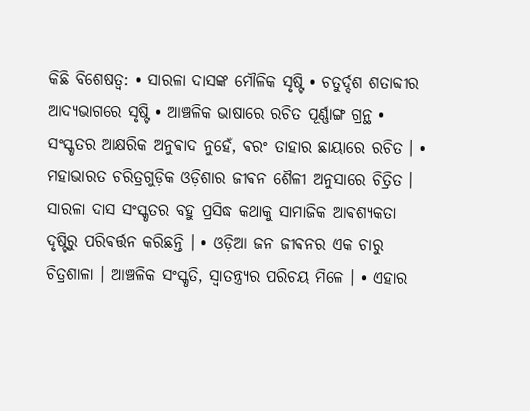କିଛି ବିଶେଷତ୍ୱ: • ସାରଳା ଦାସଙ୍କ ମୌଳିକ ସୃଷ୍ଟି • ଚତୁର୍ଦ୍ଦଶ ଶତାବ୍ଦୀର ଆଦ୍ୟଭାଗରେ ସୃଷ୍ଟି • ଆଞ୍ଚଳିକ ଭାଷାରେ ରଚିତ ପୂର୍ଣ୍ଣାଙ୍ଗ ଗ୍ରନ୍ଥ • ସଂସ୍କୃତର ଆକ୍ଷରିକ ଅନୁଵାଦ ନୁହେଁ, ଵରଂ ତାହାର ଛାୟାରେ ରଚିତ । • ମହାଭାରତ ଚରିତ୍ରଗୁଡ଼ିକ ଓଡ଼ିଶାର ଜୀଵନ ଶୈଳୀ ଅନୁସାରେ ଚିତ୍ରିତ । ସାରଳା ଦାସ ସଂସ୍କୃତର ବହୁ ପ୍ରସିଦ୍ଧ କଥାକୁ ସାମାଜିକ ଆଵଶ୍ୟକତା ଦୃଷ୍ଟିରୁ ପରିଵର୍ତ୍ତନ କରିଛନ୍ତି । • ଓଡ଼ିଆ ଜନ ଜୀଵନର ଏକ ଚାରୁ ଚିତ୍ରଶାଳା । ଆଞ୍ଚଳିକ ସଂସ୍କୃତି, ସ୍ୱାତନ୍ତ୍ର୍ୟର ପରିଚୟ ମିଳେ । • ଏହାର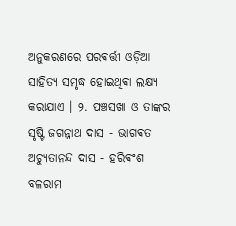ଅନୁକରଣରେ ପରଵର୍ତ୍ତୀ ଓଡ଼ିଆ ସାହିତ୍ୟ ସମୃଦ୍ଧ ହୋଇଥିଵା ଲକ୍ଷ୍ୟ କରାଯାଏ । ୨. ପଞ୍ଚସଖା ଓ ତାଙ୍କର ସୃଷ୍ଟି ଜଗନ୍ନାଥ ଦାସ - ଭାଗଵତ ଅଚ୍ୟୁତାନନ୍ଦ ଦାସ - ହରିଵଂଶ ବଳରାମ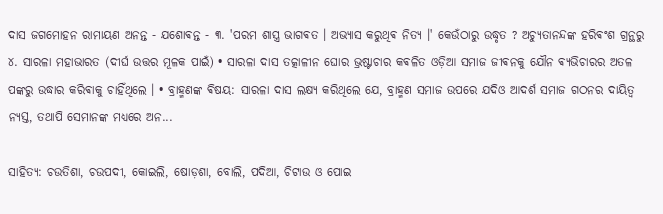ଦାସ ଜଗମୋହନ ରାମାୟଣ ଅନନ୍ତ - ଯଶୋଵନ୍ତ - ୩. 'ପରମ ଶାସ୍ତ୍ର ଭାଗଵତ । ଅଭ୍ୟାସ କରୁଥିଵ ନିତ୍ୟ ।' କେଉଁଠାରୁ ଉଦ୍ଧୃତ ? ଅଚ୍ୟୁତାନନ୍ଦଙ୍କ ହରିଵଂଶ ଗ୍ରନ୍ଥରୁ ୪. ସାରଳା ମହାଭାରତ (ଦୀର୍ଘ ଉତ୍ତର ମୂଳକ ପାଇଁ) • ସାରଳା ଦାସ ତତ୍କାଳୀନ ଘୋର ଭ୍ରଷ୍ଟାଚାର କଵଳିତ ଓଡ଼ିଆ ସମାଜ ଜୀଵନକୁ ଯୌନ ଵ୍ୟଭିଚାରର ଅତଳ ପଙ୍କରୁ ଉଦ୍ଧାର କରିଵାକୁ ଚାହିଁଥିଲେ । • ବ୍ରାହ୍ମଣଙ୍କ ଵିଷୟ: ସାରଳା ଦାସ ଲକ୍ଷ୍ୟ କରିଥିଲେ ଯେ, ବ୍ରାହ୍ମଣ ସମାଜ ଉପରେ ଯଦିଓ ଆଦର୍ଶ ସମାଜ ଗଠନର ଦାୟିତ୍ୱ ନ୍ୟସ୍ତ, ତଥାପି ସେମାନଙ୍କ ମଧ୍ୟରେ ଅନ...

ସାହିତ୍ୟ: ଚଉତିଶା, ଚଉପଦୀ, କୋଇଲି, ଷୋଡ଼ଶା, ବୋଲି, ପଦିଆ, ଚିଟାଉ ଓ ପୋଇ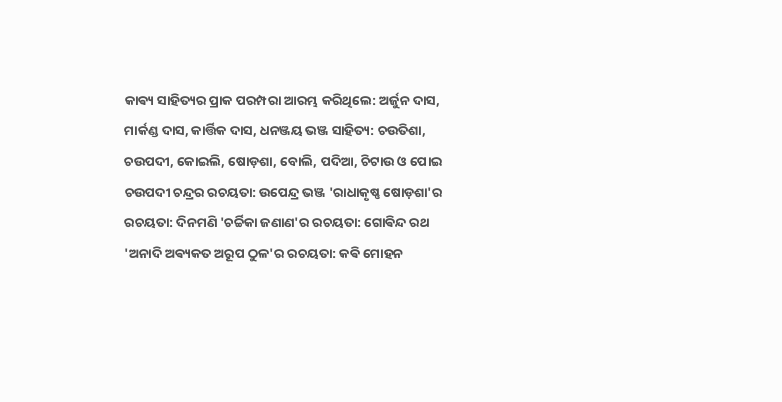କାଵ୍ୟ ସାହିତ୍ୟର ପ୍ରାକ ପରମ୍ପରା ଆରମ୍ଭ କରିଥିଲେ: ଅର୍ଜୁନ ଦାସ, ମାର୍କଣ୍ଡ ଦାସ, କାର୍ତ୍ତିକ ଦାସ, ଧନଞ୍ଜୟ ଭଞ୍ଜ ସାହିତ୍ୟ: ଚଉତିଶା, ଚଉପଦୀ, କୋଇଲି, ଷୋଡ଼ଶା, ବୋଲି, ପଦିଆ, ଚିଟାଉ ଓ ପୋଇ ଚଉପଦୀ ଚନ୍ଦ୍ରର ରଚୟତା: ଉପେନ୍ଦ୍ର ଭଞ୍ଜ 'ରାଧାକୃଷ୍ଣ ଷୋଡ଼ଶା'ର ରଚୟତା: ଦିନମଣି 'ଚର୍ଚ୍ଚିକା ଜଣାଣ'ର ରଚୟତା: ଗୋଵିନ୍ଦ ରଥ 'ଅନାଦି ଅଵ୍ୟକତ ଅରୂପ ଠୁଳ'ର ରଚୟତା: କଵି ମୋହନ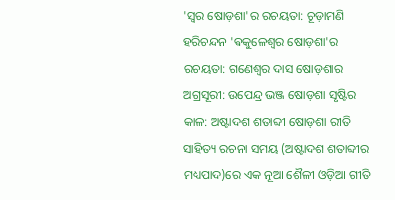'ସ୍ଵର ଷୋଡ଼ଶା'ର ରଚୟତା: ଚୂଡ଼ାମଣି ହରିଚନ୍ଦନ 'ଵକୁଳେଶ୍ଵର ଷୋଡ଼ଶା'ର ରଚୟତା: ଗଣେଶ୍ବର ଦାସ ଷୋଡ଼ଶାର ଅଗ୍ରସୂରୀ: ଉପେନ୍ଦ୍ର ଭଞ୍ଜ ଷୋଡ଼ଶା ସୃଷ୍ଟିର କାଳ: ଅଷ୍ଟାଦଶ ଶତାବ୍ଦୀ ଷୋଡ଼ଶା ରୀତି ସାହିତ୍ୟ ରଚନା ସମୟ (ଅଷ୍ଟାଦଶ ଶତାବ୍ଦୀର ମଧ୍ୟପାଦ)ରେ ଏକ ନୂଆ ଶୈଳୀ ଓଡ଼ିଆ ଗୀତି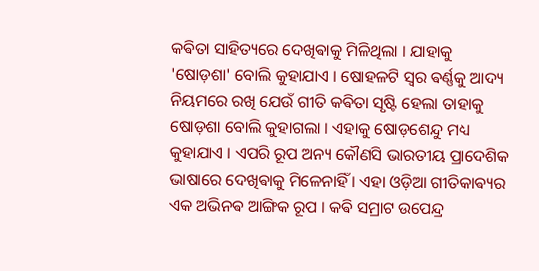କଵିତା ସାହିତ୍ୟରେ ଦେଖିଵାକୁ ମିଳିଥିଲା । ଯାହାକୁ 'ଷୋଡ଼ଶା' ବୋଲି କୁହାଯାଏ । ଷୋହଳଟି ସ୍ଵର ଵର୍ଣ୍ଣକୁ ଆଦ୍ୟ ନିୟମରେ ରଖି ଯେଉଁ ଗୀତି କଵିତା ସୃଷ୍ଟି ହେଲା ତାହାକୁ ଷୋଡ଼ଶା ବୋଲି କୁହାଗଲା । ଏହାକୁ ଷୋଡ଼ଶେନ୍ଦୁ ମଧ୍ୟ କୁହାଯାଏ । ଏପରି ରୂପ ଅନ୍ୟ କୌଣସି ଭାରତୀୟ ପ୍ରାଦେଶିକ ଭାଷାରେ ଦେଖିଵାକୁ ମିଳେନାହିଁ । ଏହା ଓଡ଼ିଆ ଗୀତିକାଵ୍ୟର ଏକ ଅଭିନଵ ଆଙ୍ଗିକ ରୂପ । କଵି ସମ୍ରାଟ ଉପେନ୍ଦ୍ର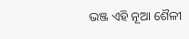ଭଞ୍ଜ ଏହି ନୂଆ ଶୈଳୀ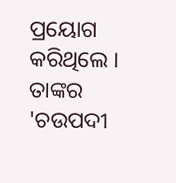ପ୍ରୟୋଗ କରିଥିଲେ । ତାଙ୍କର 'ଚଉପଦୀ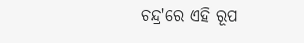ଚନ୍ଦ୍ର'ରେ ଏହି ରୂପ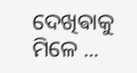ଦେଖିଵାକୁ ମିଳେ ...